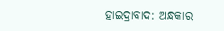ହାଇଦ୍ରାବାଦ: ଅନ୍ଧକାର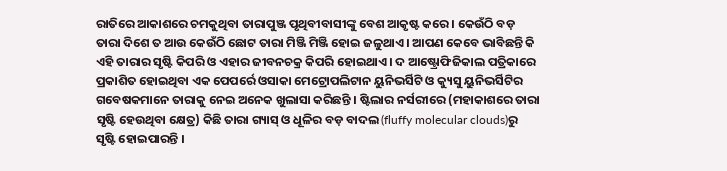ରାତିରେ ଆକାଶରେ ଚମକୁଥିବା ତାରାପୁଞ୍ଜ ପୃଥିବୀବାସୀଙ୍କୁ ବେଶ ଆକୃଷ୍ଟ କରେ । କେଉଁଠି ବଡ଼ ତାରା ଦିଶେ ତ ଆଉ କେଉଁଠି ଛୋଟ ତାରା ମିଞ୍ଜି ମିଞ୍ଜି ହୋଇ ଜଳୁଥାଏ । ଆପଣ କେବେ ଭାବିଛନ୍ତି କି ଏହି ତାରାର ସୃଷ୍ଟି କିପରି ଓ ଏହାର ଜୀବନଚକ୍ର କିପରି ହୋଇଥାଏ । ଦ ଆଷ୍ଟ୍ରୋଫିଜିକାଲ ପତ୍ରିକାରେ ପ୍ରକାଶିତ ହୋଇଥିବା ଏକ ପେପର୍ରେ ଓସାକା ମେଟ୍ରୋପଲିଟାନ ୟୁନିଭର୍ସିଟି ଓ କ୍ୟୁସୁ ୟୁନିଭର୍ସିଟିର ଗବେଷକମାନେ ତାରାକୁ ନେଇ ଅନେକ ଖୁଲାସା କରିଛନ୍ତି । ଷ୍ଟିଲାର ନର୍ସରୀରେ (ମହାକାଶରେ ତାରା ସୃଷ୍ଟି ହେଉଥିବା କ୍ଷେତ୍ର) କିଛି ତାରା ଗ୍ୟାସ୍ ଓ ଧୂଳିର ବଡ଼ ବାଦଲ (fluffy molecular clouds)ରୁ ସୃଷ୍ଟି ହୋଇପାରନ୍ତି ।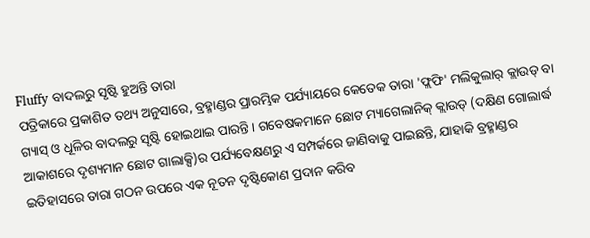Fluffy ବାଦଲରୁ ସୃଷ୍ଟି ହୁଅନ୍ତି ତାରା
ପତ୍ରିକାରେ ପ୍ରକାଶିତ ତଥ୍ୟ ଅନୁସାରେ, ବ୍ରହ୍ମାଣ୍ଡର ପ୍ରାରମ୍ଭିକ ପର୍ଯ୍ୟାୟରେ କେତେକ ତାରା 'ଫ୍ଲଫି' ମଲିକୁଲାର୍ କ୍ଲାଉଡ୍ ବା ଗ୍ୟାସ୍ ଓ ଧୂଳିର ବାଦଲରୁ ସୃଷ୍ଟି ହୋଇଥାଇ ପାରନ୍ତି । ଗବେଷକମାନେ ଛୋଟ ମ୍ୟାଗେଲାନିକ୍ କ୍ଲାଉଡ୍ (ଦକ୍ଷିଣ ଗୋଲାର୍ଦ୍ଧ ଆକାଶରେ ଦୃଶ୍ୟମାନ ଛୋଟ ଗାଲାକ୍ସି)ର ପର୍ଯ୍ୟବେକ୍ଷଣରୁ ଏ ସମ୍ପର୍କରେ ଜାଣିବାକୁ ପାଇଛନ୍ତି, ଯାହାକି ବ୍ରହ୍ମାଣ୍ଡର ଇତିହାସରେ ତାରା ଗଠନ ଉପରେ ଏକ ନୂତନ ଦୃଷ୍ଟିକୋଣ ପ୍ରଦାନ କରିବ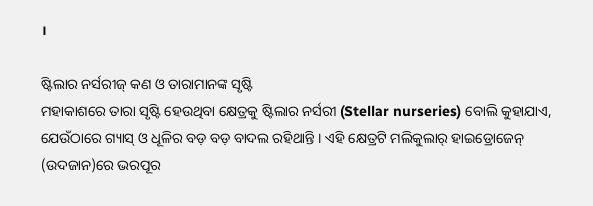।

ଷ୍ଟିଲାର ନର୍ସରୀଜ୍ କଣ ଓ ତାରାମାନଙ୍କ ସୃଷ୍ଟି
ମହାକାଶରେ ତାରା ସୃଷ୍ଟି ହେଉଥିବା କ୍ଷେତ୍ରକୁ ଷ୍ଟିଲାର ନର୍ସରୀ (Stellar nurseries) ବୋଲି କୁହାଯାଏ, ଯେଉଁଠାରେ ଗ୍ୟାସ୍ ଓ ଧୂଳିର ବଡ଼ ବଡ଼ ବାଦଲ ରହିଥାନ୍ତି । ଏହି କ୍ଷେତ୍ରଟି ମଲିକୁଲାର୍ ହାଇଡ୍ରୋଜେନ୍ (ଉଦଜାନ)ରେ ଭରପୂର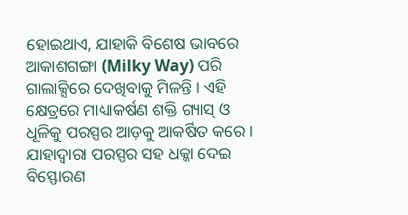ହୋଇଥାଏ, ଯାହାକି ବିଶେଷ ଭାବରେ ଆକାଶଗଙ୍ଗା (Milky Way) ପରି ଗାଲାକ୍ସିରେ ଦେଖିବାକୁ ମିଳନ୍ତି । ଏହି କ୍ଷେତ୍ରରେ ମାଧ୍ୟାକର୍ଷଣ ଶକ୍ତି ଗ୍ୟାସ୍ ଓ ଧୂଳିକୁ ପରସ୍ପର ଆଡ଼କୁ ଆକର୍ଷିତ କରେ । ଯାହାଦ୍ବାରା ପରସ୍ପର ସହ ଧକ୍କା ଦେଇ ବିସ୍ଫୋରଣ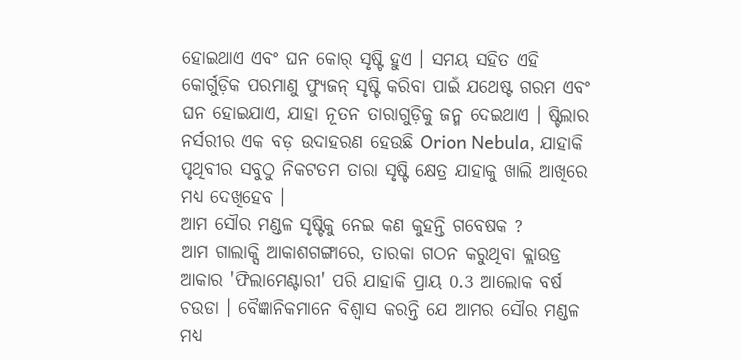ହୋଇଥାଏ ଏବଂ ଘନ କୋର୍ ସୃଷ୍ଟି ହୁଏ । ସମୟ ସହିତ ଏହି କୋର୍ଗୁଡ଼ିକ ପରମାଣୁ ଫ୍ୟୁଜନ୍ ସୃଷ୍ଟି କରିବା ପାଇଁ ଯଥେଷ୍ଟ ଗରମ ଏବଂ ଘନ ହୋଇଯାଏ, ଯାହା ନୂତନ ତାରାଗୁଡ଼ିକୁ ଜନ୍ମ ଦେଇଥାଏ । ଷ୍ଟିଲାର ନର୍ସରୀର ଏକ ବଡ଼ ଉଦାହରଣ ହେଉଛି Orion Nebula, ଯାହାକି ପୃଥିବୀର ସବୁଠୁ ନିକଟତମ ତାରା ସୃଷ୍ଟି କ୍ଷେତ୍ର ଯାହାକୁ ଖାଲି ଆଖିରେ ମଧ୍ୟ ଦେଖିହେବ ।
ଆମ ସୌର ମଣ୍ଡଳ ସୃଷ୍ଟିକୁ ନେଇ କଣ କୁହନ୍ତି ଗବେଷକ ?
ଆମ ଗାଲାକ୍ସି ଆକାଶଗଙ୍ଗାରେ, ତାରକା ଗଠନ କରୁଥିବା କ୍ଲାଉଡ୍ର ଆକାର 'ଫିଲାମେଣ୍ଟାରୀ' ପରି ଯାହାକି ପ୍ରାୟ 0.3 ଆଲୋକ ବର୍ଷ ଚଉଡା । ବୈଜ୍ଞାନିକମାନେ ବିଶ୍ବାସ କରନ୍ତି ଯେ ଆମର ସୌର ମଣ୍ଡଳ ମଧ୍ୟ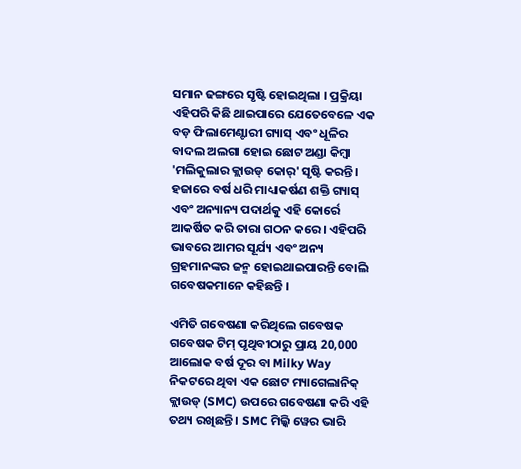ସମାନ ଢଙ୍ଗରେ ସୃଷ୍ଟି ହୋଇଥିଲା । ପ୍ରକ୍ରିୟା ଏହିପରି କିଛି ଥାଇପାରେ ଯେତେବେଳେ ଏକ ବଡ଼ ଫିଲାମେଣ୍ଟାରୀ ଗ୍ୟାସ୍ ଏବଂ ଧୂଳିର ବାଦଲ ଅଲଗା ହୋଇ ଛୋଟ ଅଣ୍ଡା କିମ୍ବା 'ମଲିକୁଲାର କ୍ଲାଉଡ୍ କୋର୍' ସୃଷ୍ଟି କରନ୍ତି । ହଜାରେ ବର୍ଷ ଧରି ମାଧ୍ୟାକର୍ଷଣ ଶକ୍ତି ଗ୍ୟାସ୍ ଏବଂ ଅନ୍ୟାନ୍ୟ ପଦାର୍ଥକୁ ଏହି କୋର୍ରେ ଆକର୍ଷିତ କରି ତାରା ଗଠନ କରେ । ଏହିପରି ଭାବରେ ଆମର ସୂର୍ଯ୍ୟ ଏବଂ ଅନ୍ୟ ଗ୍ରହମାନଙ୍କର ଜନ୍ମ ହୋଇଥାଇପାରନ୍ତି ବୋଲି ଗବେଷକମାନେ କହିଛନ୍ତି ।

ଏମିତି ଗବେଷଣା କରିଥିଲେ ଗବେଷକ
ଗବେଷକ ଟିମ୍ ପୃଥିବୀଠାରୁ ପ୍ରାୟ 20,000 ଆଲୋକ ବର୍ଷ ଦୂର ବା Milky Way ନିକଟରେ ଥିବା ଏକ ଛୋଟ ମ୍ୟାଗେଲାନିକ୍ କ୍ଲାଉଡ୍ (SMC) ଉପରେ ଗବେଷଣା କରି ଏହି ତଥ୍ୟ ରଖିଛନ୍ତି । SMC ମିଲ୍କି ୱେର ଭାରି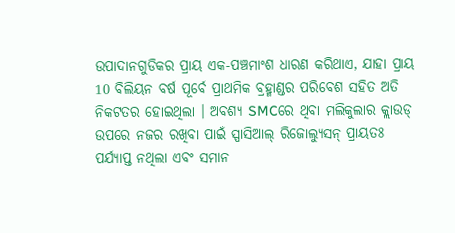ଉପାଦାନଗୁଡିକର ପ୍ରାୟ ଏକ-ପଞ୍ଚମାଂଶ ଧାରଣ କରିଥାଏ, ଯାହା ପ୍ରାୟ 10 ବିଲିୟନ ବର୍ଷ ପୂର୍ବେ ପ୍ରାଥମିକ ବ୍ରହ୍ମାଣ୍ଡର ପରିବେଶ ସହିତ ଅତି ନିକଟତର ହୋଇଥିଲା । ଅବଶ୍ୟ SMCରେ ଥିବା ମଲିକୁଲାର କ୍ଲାଉଡ୍ ଉପରେ ନଜର ରଖିବା ପାଇଁ ସ୍ପାସିଆଲ୍ ରିଜୋଲ୍ୟୁସନ୍ ପ୍ରାୟତଃ ପର୍ଯ୍ୟାପ୍ତ ନଥିଲା ଏବଂ ସମାନ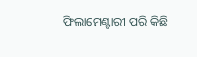ଫିଲାମେଣ୍ଟାରୀ ପରି କିଛି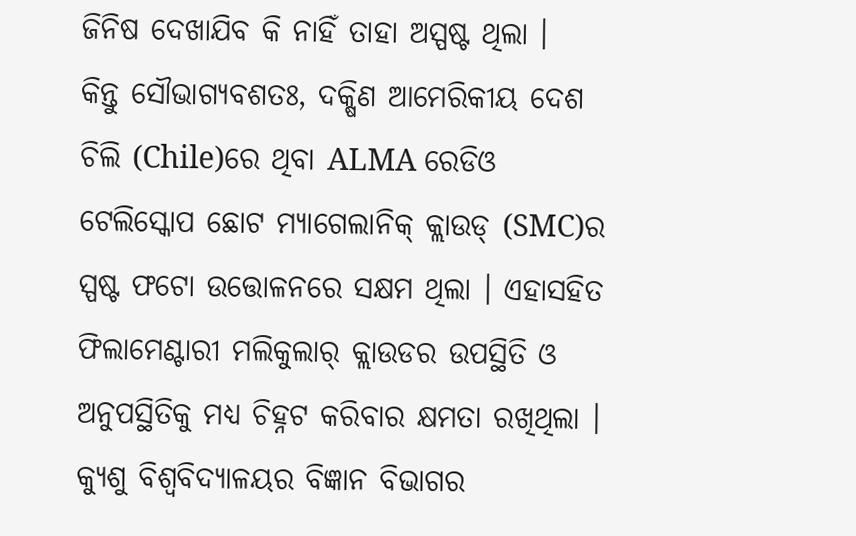ଜିନିଷ ଦେଖାଯିବ କି ନାହିଁ ତାହା ଅସ୍ପଷ୍ଟ ଥିଲା ।
କିନ୍ତୁ ସୌଭାଗ୍ୟବଶତଃ, ଦକ୍ଷିଣ ଆମେରିକୀୟ ଦେଶ ଚିଲି (Chile)ରେ ଥିବା ALMA ରେଡିଓ ଟେଲିସ୍କୋପ ଛୋଟ ମ୍ୟାଗେଲାନିକ୍ କ୍ଲାଉଡ୍ (SMC)ର ସ୍ପଷ୍ଟ ଫଟୋ ଉତ୍ତୋଳନରେ ସକ୍ଷମ ଥିଲା । ଏହାସହିତ ଫିଲାମେଣ୍ଟାରୀ ମଲିକୁଲାର୍ କ୍ଲାଉଡର ଉପସ୍ଥିତି ଓ ଅନୁପସ୍ଥିତିକୁ ମଧ୍ୟ ଚିହ୍ନଟ କରିବାର କ୍ଷମତା ରଖିଥିଲା ।
କ୍ୟୁଶୁ ବିଶ୍ବବିଦ୍ୟାଳୟର ବିଜ୍ଞାନ ବିଭାଗର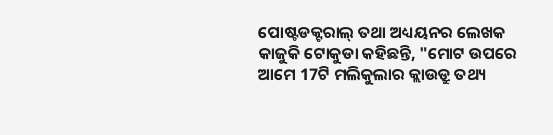ପୋଷ୍ଟଡକ୍ଟରାଲ୍ ତଥା ଅଧ୍ୟୟନର ଲେଖକ କାଜୁକି ଟୋକୁଡା କହିଛନ୍ତି, "ମୋଟ ଉପରେ ଆମେ 17ଟି ମଲିକୁଲାର କ୍ଲାଉଡ୍ରୁ ତଥ୍ୟ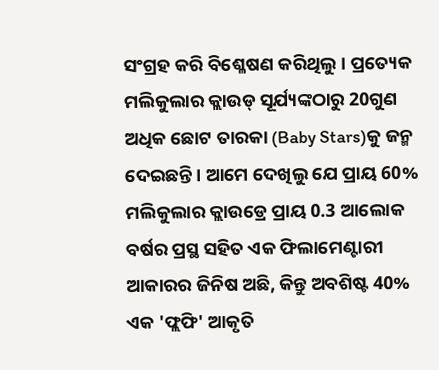ସଂଗ୍ରହ କରି ବିଶ୍ଳେଷଣ କରିଥିଲୁ । ପ୍ରତ୍ୟେକ ମଲିକୁଲାର କ୍ଲାଉଡ୍ ସୂର୍ଯ୍ୟଙ୍କଠାରୁ 20ଗୁଣ ଅଧିକ ଛୋଟ ତାରକା (Baby Stars)କୁ ଜନ୍ମ ଦେଇଛନ୍ତି । ଆମେ ଦେଖିଲୁ ଯେ ପ୍ରାୟ 60% ମଲିକୁଲାର କ୍ଲାଉଡ୍ରେ ପ୍ରାୟ 0.3 ଆଲୋକ ବର୍ଷର ପ୍ରସ୍ଥ ସହିତ ଏକ ଫିଲାମେଣ୍ଟାରୀ ଆକାରର ଜିନିଷ ଅଛି, କିନ୍ତୁ ଅବଶିଷ୍ଟ 40% ଏକ 'ଫ୍ଲଫି' ଆକୃତି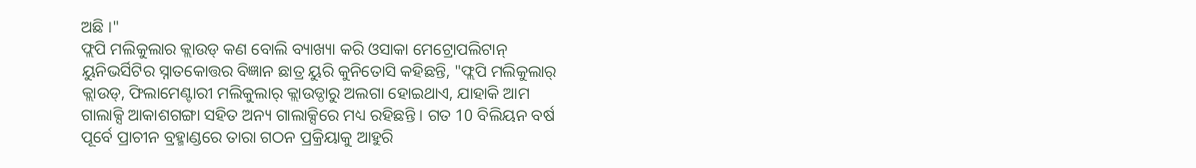ଅଛି ।"
ଫ୍ଲପି ମଲିକୁଲାର କ୍ଲାଉଡ୍ କଣ ବୋଲି ବ୍ୟାଖ୍ୟା କରି ଓସାକା ମେଟ୍ରୋପଲିଟାନ୍ ୟୁନିଭର୍ସିଟିର ସ୍ନାତକୋତ୍ତର ବିଜ୍ଞାନ ଛାତ୍ର ୟୁରି କୁନିତୋସି କହିଛନ୍ତି, "ଫ୍ଲପି ମଲିକୁଲାର୍ କ୍ଲାଉଡ୍, ଫିଲାମେଣ୍ଟାରୀ ମଲିକୁଲାର୍ କ୍ଲାଉଡ୍ଠାରୁ ଅଲଗା ହୋଇଥାଏ, ଯାହାକି ଆମ ଗାଲାକ୍ସି ଆକାଶଗଙ୍ଗା ସହିତ ଅନ୍ୟ ଗାଲାକ୍ସିରେ ମଧ୍ୟ ରହିଛନ୍ତି । ଗତ 10 ବିଲିୟନ ବର୍ଷ ପୂର୍ବେ ପ୍ରାଚୀନ ବ୍ରହ୍ମାଣ୍ଡରେ ତାରା ଗଠନ ପ୍ରକ୍ରିୟାକୁ ଆହୁରି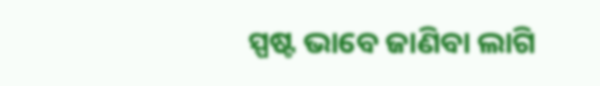ସ୍ପଷ୍ଟ ଭାବେ ଜାଣିବା ଲାଗି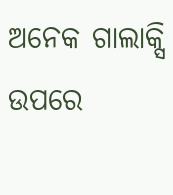ଅନେକ ଗାଲାକ୍ସି ଉପରେ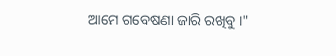ଆମେ ଗବେଷଣା ଜାରି ରଖିବୁ ।"